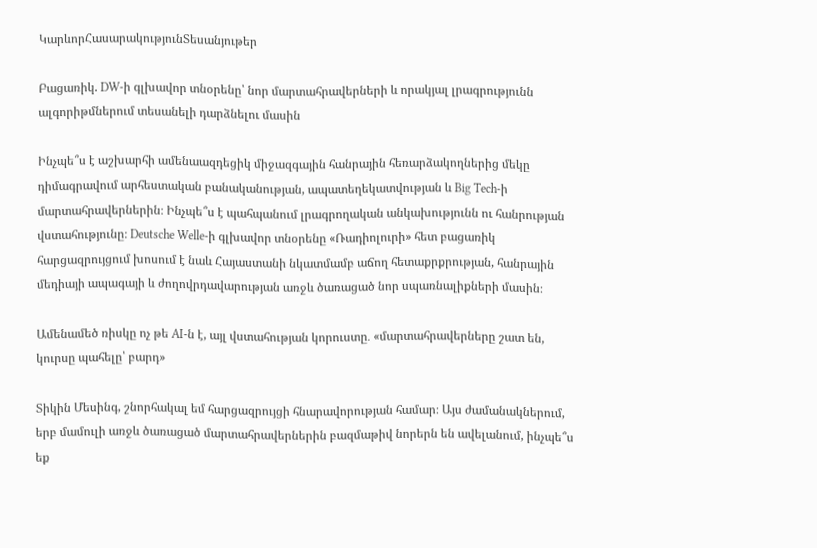ԿարևորՀասարակությունՏեսանյութեր

Բացառիկ. DW-ի գլխավոր տնօրենը՝ նոր մարտահրավերների և որակյալ լրագրությունն ալգորիթմներում տեսանելի դարձնելու մասին

Ինչպե՞ս է աշխարհի ամենաազդեցիկ միջազգային հանրային հեռարձակողներից մեկը դիմագրավում արհեստական բանականության, ապատեղեկատվության և Big Tech-ի մարտահրավերներին։ Ինչպե՞ս է պահպանում լրագրողական անկախությունն ու հանրության վստահությունը։ Deutsche Welle-ի գլխավոր տնօրենը «Ռադիոլուրի» հետ բացառիկ հարցազրույցում խոսում է նաև Հայաստանի նկատմամբ աճող հետաքրքրության, հանրային մեդիայի ապագայի և ժողովրդավարության առջև ծառացած նոր սպառնալիքների մասին։

Ամենամեծ ռիսկը ոչ թե AI-ն է, այլ վստահության կորուստը․ «մարտահրավերները շատ են, կուրսը պահելը՝ բարդ»

Տիկին Մեսինգ, շնորհակալ եմ հարցազրույցի հնարավորության համար։ Այս ժամանակներում, երբ մամուլի առջև ծառացած մարտահրավերներին բազմաթիվ նորերն են ավելանում, ինչպե՞ս եք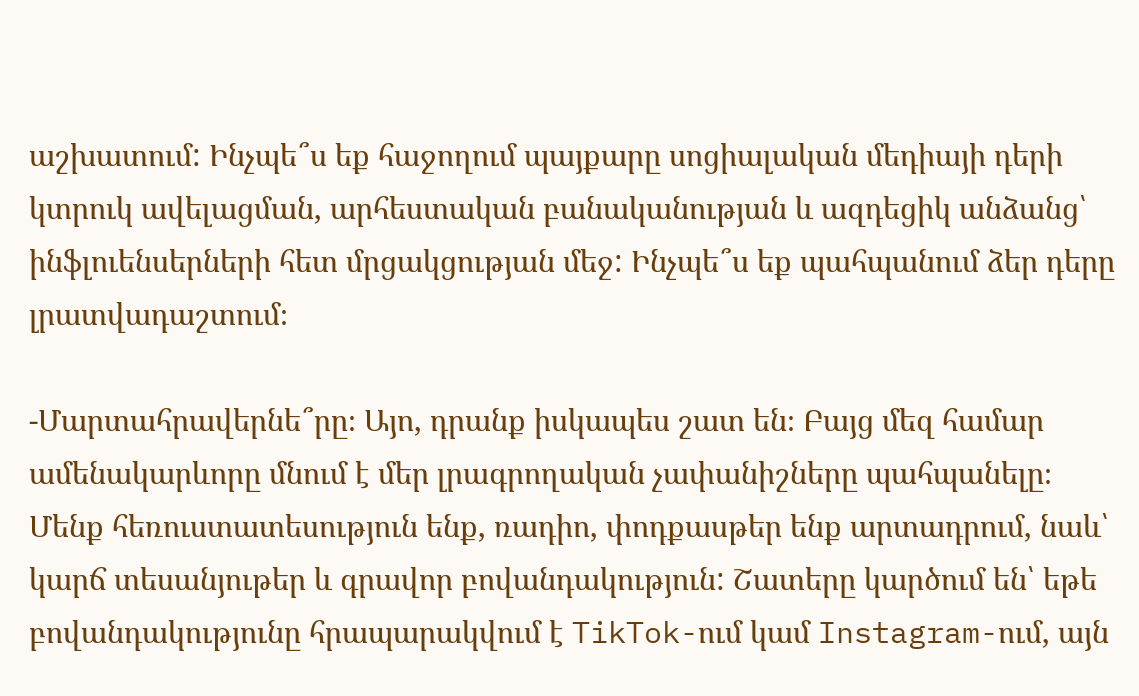աշխատում: Ինչպե՞ս եք հաջողում պայքարը սոցիալական մեդիայի դերի կտրուկ ավելացման, արհեստական բանականության և ազդեցիկ անձանց՝ ինֆլուենսերների հետ մրցակցության մեջ: Ինչպե՞ս եք պահպանում ձեր դերը լրատվադաշտում։

-Մարտահրավերնե՞րը։ Այո, դրանք իսկապես շատ են։ Բայց մեզ համար ամենակարևորը մնում է մեր լրագրողական չափանիշները պահպանելը։  Մենք հեռուստատեսություն ենք, ռադիո, փոդքասթեր ենք արտադրում, նաև՝ կարճ տեսանյութեր և գրավոր բովանդակություն: Շատերը կարծում են՝ եթե բովանդակությունը հրապարակվում է TikTok-ում կամ Instagram-ում, այն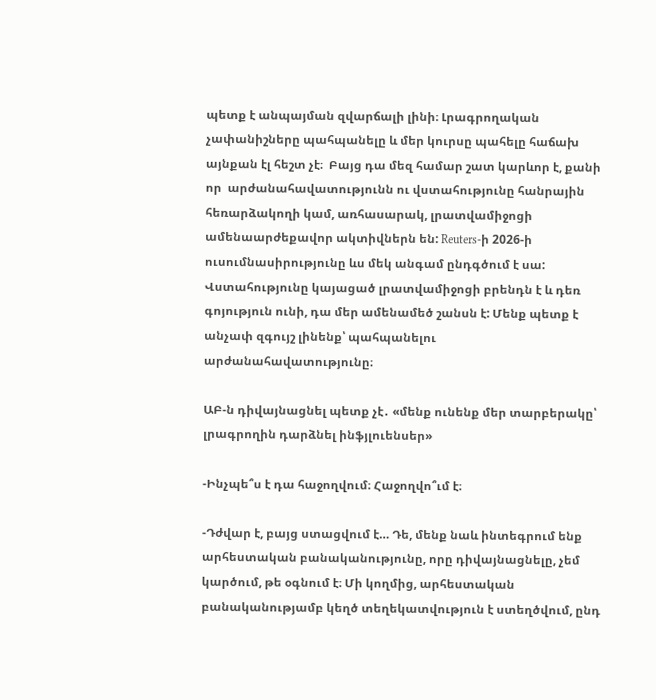պետք է անպայման զվարճալի լինի։ Լրագրողական չափանիշները պահպանելը և մեր կուրսը պահելը հաճախ այնքան էլ հեշտ չէ։  Բայց դա մեզ համար շատ կարևոր է, քանի որ  արժանահավատությունն ու վստահությունը հանրային հեռարձակողի կամ, առհասարակ, լրատվամիջոցի ամենաարժեքավոր ակտիվներն են: Reuters-ի 2026-ի ուսումնասիրությունը ևս մեկ անգամ ընդգծում է սա: Վստահությունը կայացած լրատվամիջոցի բրենդն է և դեռ գոյություն ունի, դա մեր ամենամեծ շանսն է: Մենք պետք է անչափ զգույշ լինենք՝ պահպանելու արժանահավատությունը։

ԱԲ-ն դիվայնացնել պետք չէ․ «մենք ունենք մեր տարբերակը՝ լրագրողին դարձնել ինֆյլուենսեր»

-Ինչպե՞ս է դա հաջողվում։ Հաջողվո՞ւմ է։

-Դժվար է, բայց ստացվում է… Դե, մենք նաև ինտեգրում ենք արհեստական բանականությունը, որը դիվայնացնելը, չեմ կարծում, թե օգնում է։ Մի կողմից, արհեստական բանականությամբ կեղծ տեղեկատվություն է ստեղծվում, ընդ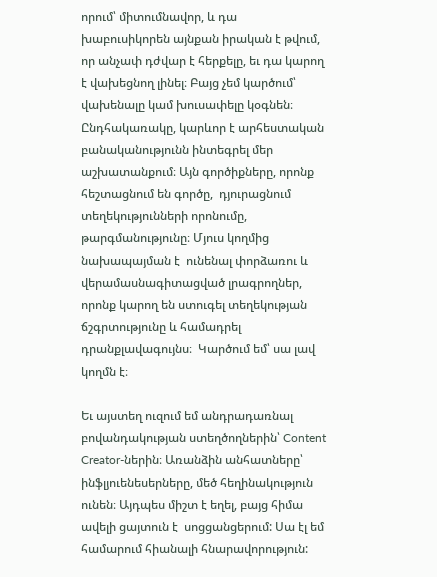որում՝ միտումնավոր, և դա խաբուսիկորեն այնքան իրական է թվում, որ անչափ դժվար է հերքելը, եւ դա կարող է վախեցնող լինել։ Բայց չեմ կարծում՝ վախենալը կամ խուսափելը կօգնեն։ Ընդհակառակը, կարևոր է արհեստական բանականությունն ինտեգրել մեր  աշխատանքում։ Այն գործիքները, որոնք հեշտացնում են գործը,  դյուրացնում տեղեկությունների որոնումը, թարգմանությունը։ Մյուս կողմից նախապայման է  ունենալ փորձառու և վերամասնագիտացված լրագրողներ, որոնք կարող են ստուգել տեղեկության ճշգրտությունը և համադրել դրանքլավագույնս։  Կարծում եմ՝ սա լավ կողմն է։

Եւ այստեղ ուզում եմ անդրադառնալ բովանդակության ստեղծողներին՝ Content Creator-ներին։ Առանձին անհատները՝ ինֆլյուենեսերները, մեծ հեղինակություն ունեն։ Այդպես միշտ է եղել, բայց հիմա ավելի ցայտուն է  սոցցանցերում: Սա էլ եմ համարում հիանալի հնարավորություն: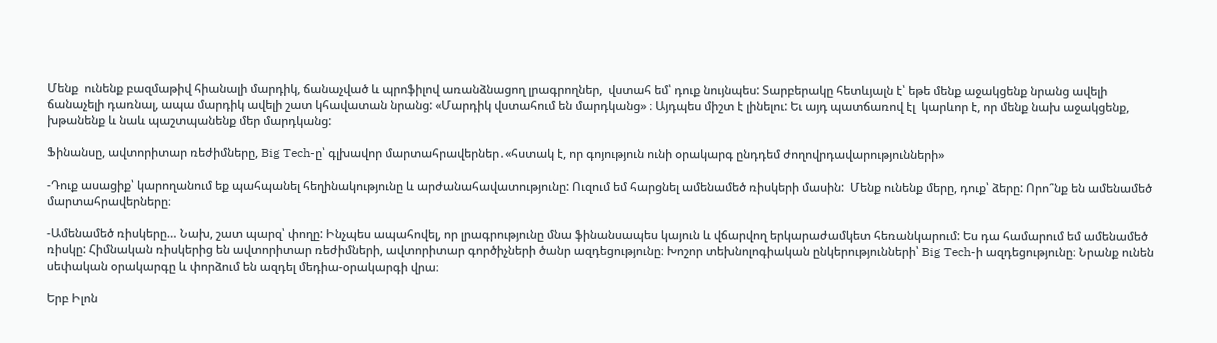Մենք  ունենք բազմաթիվ հիանալի մարդիկ, ճանաչված և պրոֆիլով առանձնացող լրագրողներ,  վստահ եմ՝ դուք նույնպես: Տարբերակը հետևյալն է՝ եթե մենք աջակցենք նրանց ավելի ճանաչելի դառնալ, ապա մարդիկ ավելի շատ կհավատան նրանց: «Մարդիկ վստահում են մարդկանց» ։ Այդպես միշտ է լինելու: Եւ այդ պատճառով էլ  կարևոր է, որ մենք նախ աջակցենք, խթանենք և նաև պաշտպանենք մեր մարդկանց:

Ֆինանսը, ավտորիտար ռեժիմները, Big Tech-ը՝ գլխավոր մարտահրավերներ․«հստակ է, որ գոյություն ունի օրակարգ ընդդեմ ժողովրդավարությունների»

-Դուք ասացիք՝ կարողանում եք պահպանել հեղինակությունը և արժանահավատությունը: Ուզում եմ հարցնել ամենամեծ ռիսկերի մասին:  Մենք ունենք մերը, դուք՝ ձերը: Որո՞նք են ամենամեծ մարտահրավերները։

-Ամենամեծ ռիսկերը… Նախ, շատ պարզ՝ փողը: Ինչպես ապահովել, որ լրագրությունը մնա ֆինանսապես կայուն և վճարվող երկարաժամկետ հեռանկարում: Ես դա համարում եմ ամենամեծ ռիսկը: Հիմնական ռիսկերից են ավտորիտար ռեժիմների, ավտորիտար գործիչների ծանր ազդեցությունը։ Խոշոր տեխնոլոգիական ընկերությունների՝ Big Tech-ի ազդեցությունը։ Նրանք ունեն սեփական օրակարգը և փորձում են ազդել մեդիա-օրակարգի վրա։

Երբ Իլոն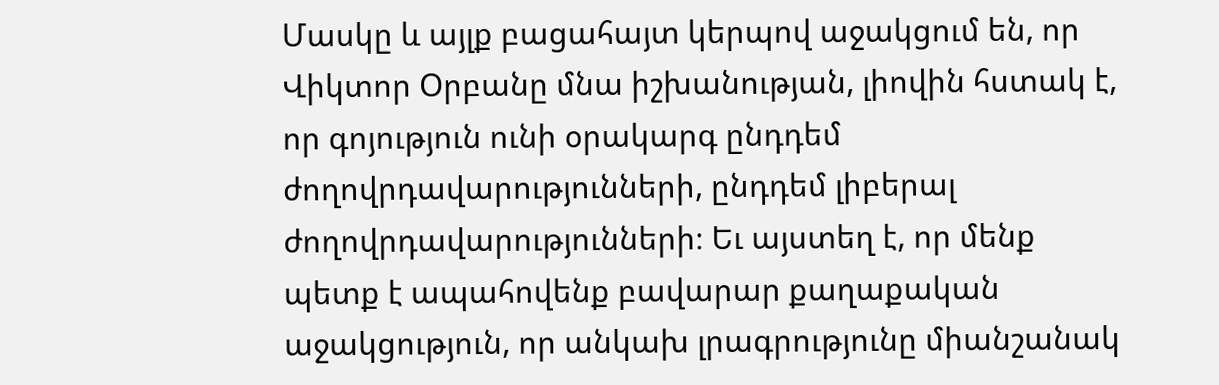Մասկը և այլք բացահայտ կերպով աջակցում են, որ Վիկտոր Օրբանը մնա իշխանության, լիովին հստակ է, որ գոյություն ունի օրակարգ ընդդեմ ժողովրդավարությունների, ընդդեմ լիբերալ ժողովրդավարությունների։ Եւ այստեղ է, որ մենք պետք է ապահովենք բավարար քաղաքական աջակցություն, որ անկախ լրագրությունը միանշանակ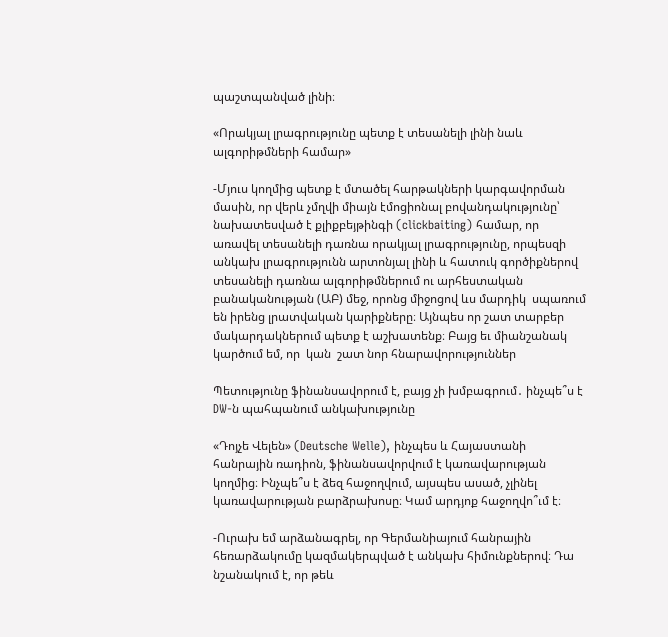պաշտպանված լինի։

«Որակյալ լրագրությունը պետք է տեսանելի լինի նաև ալգորիթմների համար»

-Մյուս կողմից պետք է մտածել հարթակների կարգավորման մասին, որ վերև չմղվի միայն էմոցիոնալ բովանդակությունը՝ նախատեսված է քլիքբեյթինգի (clickbaiting) համար, որ առավել տեսանելի դառնա որակյալ լրագրությունը, որպեսզի անկախ լրագրությունն արտոնյալ լինի և հատուկ գործիքներով տեսանելի դառնա ալգորիթմներում ու արհեստական բանականության (ԱԲ) մեջ, որոնց միջոցով ևս մարդիկ  սպառում են իրենց լրատվական կարիքները։ Այնպես որ շատ տարբեր մակարդակներում պետք է աշխատենք։ Բայց եւ միանշանակ կարծում եմ, որ  կան  շատ նոր հնարավորություններ

Պետությունը ֆինանսավորում է, բայց չի խմբագրում․ ինչպե՞ս է DW-ն պահպանում անկախությունը

«Դոյչե Վելեն» (Deutsche Welle), ինչպես և Հայաստանի հանրային ռադիոն, ֆինանսավորվում է կառավարության կողմից։ Ինչպե՞ս է ձեզ հաջողվում, այսպես ասած, չլինել կառավարության բարձրախոսը։ Կամ արդյոք հաջողվո՞ւմ է։

-Ուրախ եմ արձանագրել, որ Գերմանիայում հանրային հեռարձակումը կազմակերպված է անկախ հիմունքներով։ Դա նշանակում է, որ թեև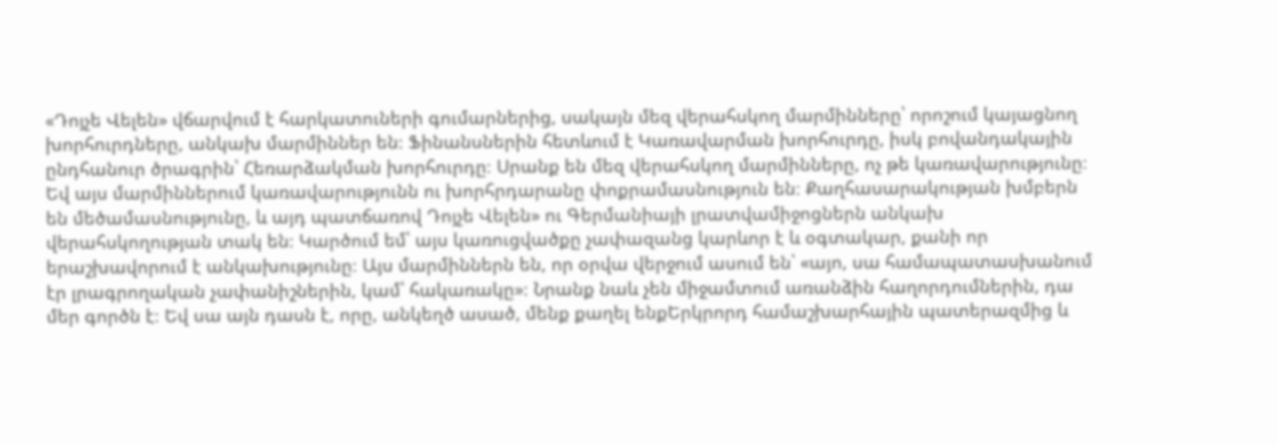«Դոյչե Վելեն» վճարվում է հարկատուների գումարներից, սակայն մեզ վերահսկող մարմինները՝ որոշում կայացնող խորհուրդները, անկախ մարմիններ են։ Ֆինանսներին հետևում է Կառավարման խորհուրդը, իսկ բովանդակային ընդհանուր ծրագրին՝ Հեռարձակման խորհուրդը։ Սրանք են մեզ վերահսկող մարմինները, ոչ թե կառավարությունը։ Եվ այս մարմիններում կառավարությունն ու խորհրդարանը փոքրամասնություն են։ Քաղհասարակության խմբերն են մեծամասնությունը, և այդ պատճառով Դոյչե Վելեն» ու Գերմանիայի լրատվամիջոցներն անկախ վերահսկողության տակ են։ Կարծում եմ՝ այս կառուցվածքը չափազանց կարևոր է և օգտակար, քանի որ երաշխավորում է անկախությունը։ Այս մարմիններն են, որ օրվա վերջում ասում են՝ «այո, սա համապատասխանում էր լրագրողական չափանիշներին, կամ՝ հակառակը»։ Նրանք նաև չեն միջամտում առանձին հաղորդումներին, դա մեր գործն է։ Եվ սա այն դասն է, որը, անկեղծ ասած, մենք քաղել ենքԵրկրորդ համաշխարհային պատերազմից և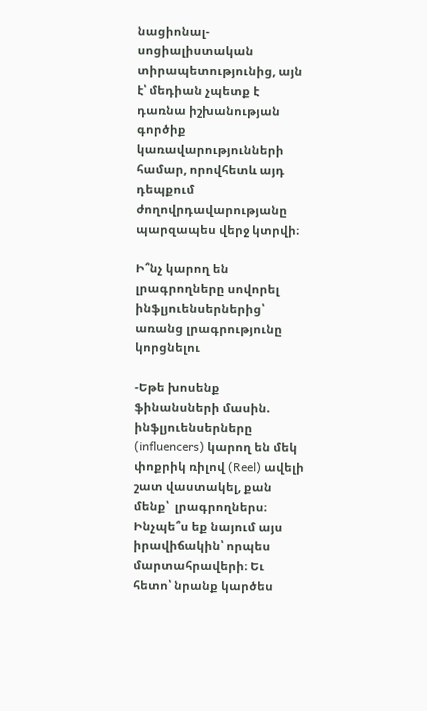նացիոնալ-սոցիալիստական տիրապետությունից, այն է՝ մեդիան չպետք է դառնա իշխանության գործիք կառավարությունների համար, որովհետև այդ դեպքում ժողովրդավարությանը պարզապես վերջ կտրվի։

Ի՞նչ կարող են լրագրողները սովորել ինֆլյուենսերներից՝ առանց լրագրությունը կորցնելու

-Եթե խոսենք ֆինանսների մասին. ինֆլյուենսերները (influencers) կարող են մեկ փոքրիկ ռիլով (Reel) ավելի շատ վաստակել, քան մենք՝  լրագրողներս։ Ինչպե՞ս եք նայում այս իրավիճակին՝ որպես մարտահրավերի։ Եւ հետո՝ նրանք կարծես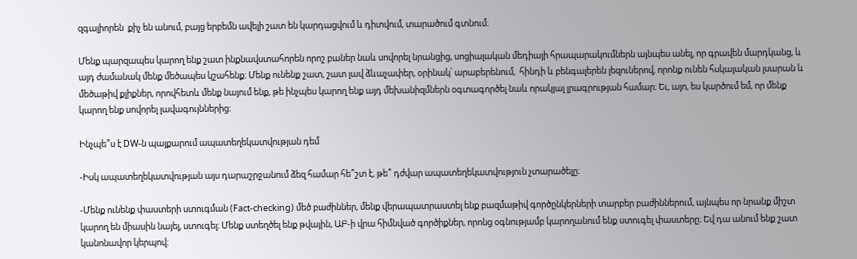զգալիորեն  քիչ են անում, բայց երբեմն ավելի շատ են կարդացվում և դիտվում, տարածում գտնում։

Մենք պարզապես կարող ենք շատ ինքնավստահորեն որոշ բաներ նաև սովորել նրանցից, սոցիալական մեդիայի հրապարակումներն այնպես անել, որ գրավեն մարդկանց, և այդ ժամանակ մենք մեծապես կշահենք։ Մենք ունենք շատ, շատ լավ ձևաչափեր, օրինակ՝ արաբերենում,  հինդի և բենգալերեն լեզուներով, որոնք ունեն հսկայական լսարան և մեծաթիվ քլիքներ, որովհետև մենք նայում ենք, թե ինչպես կարող ենք այդ մեխանիզմներն օգտագործել նաև որակյալ լրագրության համար։ Եւ, այո, ես կարծում եմ, որ մենք կարող ենք սովորել լավագույններից։

Ինչպե՞ս է DW-ն պայքարում ապատեղեկատվության դեմ

-Իսկ ապատեղեկատվության այս դարաշրջանում ձեզ համար հե՞շտ է, թե՞ դժվար ապատեղեկատվություն չտարածելը։

-Մենք ունենք փաստերի ստուգման (Fact-checking) մեծ բաժիններ, մենք վերապատրաստել ենք բազմաթիվ գործընկերների տարբեր բաժիններում, այնպես որ նրանք միշտ կարող են միասին նայել, ստուգել։ Մենք ստեղծել ենք թվային, ԱԲ-ի վրա հիմնված գործիքներ, որոնց օգնությամբ կարողանում ենք ստուգել փաստերը։ Եվ դա անում ենք շատ կանոնավոր կերպով։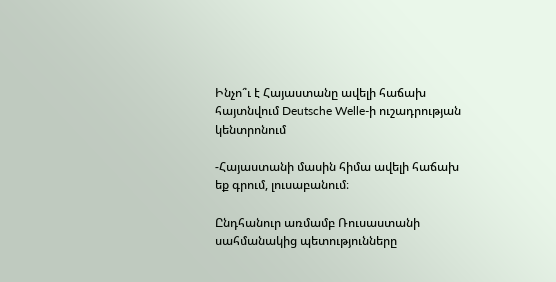Ինչո՞ւ է Հայաստանը ավելի հաճախ հայտնվում Deutsche Welle-ի ուշադրության կենտրոնում

-Հայաստանի մասին հիմա ավելի հաճախ եք գրում, լուսաբանում։

Ընդհանուր առմամբ Ռուսաստանի սահմանակից պետությունները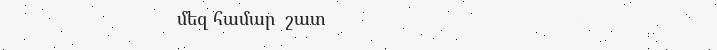մեզ համար  շատ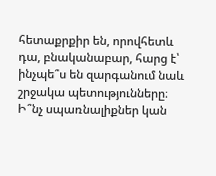հետաքրքիր են, որովհետև դա, բնականաբար, հարց է՝ ինչպե՞ս են զարգանում նաև շրջակա պետությունները։ Ի՞նչ սպառնալիքներ կան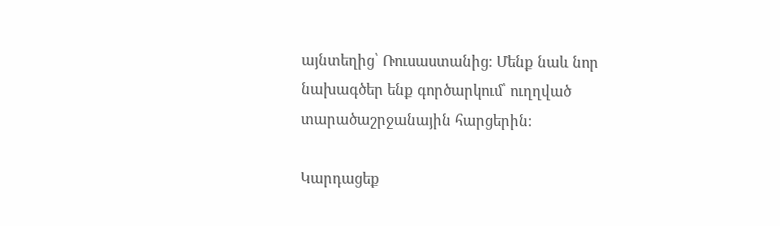այնտեղից՝ Ռուսաստանից։ Մենք նաև նոր նախագծեր ենք գործարկում՝ ուղղված տարածաշրջանային հարցերին։

Կարդացեք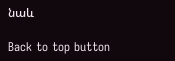նաև

Back to top button